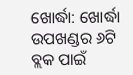ଖୋର୍ଦ୍ଧା: ଖୋର୍ଦ୍ଧା ଉପଖଣ୍ଡର ୬ଟି ବ୍ଲକ ପାଇଁ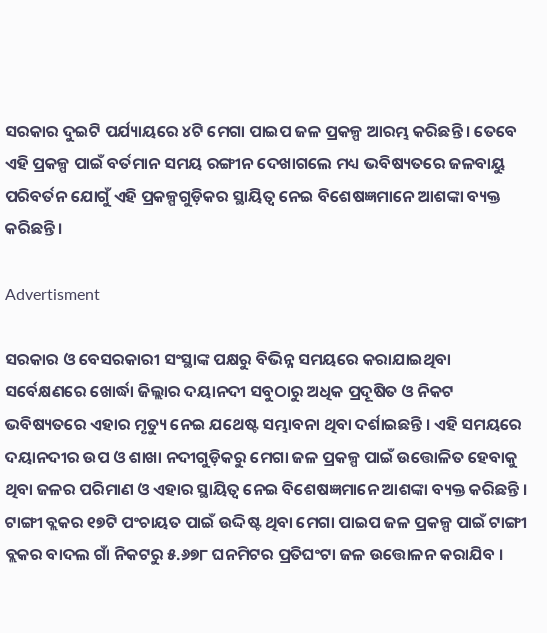ସରକାର ଦୁଇଟି ପର୍ଯ୍ୟାୟରେ ୪ଟି ମେଗା ପାଇପ ଜଳ ପ୍ରକଳ୍ପ ଆରମ୍ଭ କରିଛନ୍ତି । ତେବେ ଏହି ପ୍ରକଳ୍ପ ପାଇଁ ବର୍ତମାନ ସମୟ ରଙ୍ଗୀନ ଦେଖାଗଲେ ମଧ୍ୟ ଭବିଷ୍ୟତରେ ଜଳବାୟୁ ପରିବର୍ତନ ଯୋଗୁଁ ଏହି ପ୍ରକଳ୍ପଗୁଡ଼ିକର ସ୍ଥାୟିତ୍ୱ ନେଇ ବିଶେଷଜ୍ଞମାନେ ଆଶଙ୍କା ବ୍ୟକ୍ତ କରିଛନ୍ତି।

Advertisment

ସରକାର ଓ ବେସରକାରୀ ସଂସ୍ଥାଙ୍କ ପକ୍ଷରୁ ବିଭିନ୍ନ ସମୟରେ କରାଯାଇଥିବା ସର୍ବେକ୍ଷଣରେ ଖୋର୍ଦ୍ଧା ଜିଲ୍ଲାର ଦୟାନଦୀ ସବୁଠାରୁ ଅଧିକ ପ୍ରଦୂଷିତ ଓ ନିକଟ ଭବିଷ୍ୟତରେ ଏହାର ମୃତ୍ୟୁ ନେଇ ଯଥେଷ୍ଟ ସମ୍ଭାବନା ଥିବା ଦର୍ଶାଇଛନ୍ତି । ଏହି ସମୟରେ ଦୟାନଦୀର ଉପ ଓ ଶାଖା ନଦୀଗୁଡ଼ିକରୁ ମେଗା ଜଳ ପ୍ରକଳ୍ପ ପାଇଁ ଉତ୍ତୋଳିତ ହେବାକୁ ଥିବା ଜଳର ପରିମାଣ ଓ ଏହାର ସ୍ଥାୟିତ୍ୱ ନେଇ ବିଶେଷଜ୍ଞମାନେ ଆଶଙ୍କା ବ୍ୟକ୍ତ କରିଛନ୍ତି । ଟାଙ୍ଗୀ ବ୍ଲକର ୧୭ଟି ପଂଚାୟତ ପାଇଁ ଉଦ୍ଦିଷ୍ଟ ଥିବା ମେଗା ପାଇପ ଜଳ ପ୍ରକଳ୍ପ ପାଇଁ ଟାଙ୍ଗୀ ବ୍ଲକର ବାଦଲ ଗାଁ ନିକଟରୁ ୫.୬୭୮ ଘନମିଟର ପ୍ରତିଘଂଟା ଜଳ ଉତ୍ତୋଳନ କରାଯିବ ।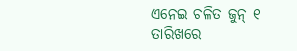ଏନେଇ ଚଳିତ ଜୁନ୍ ୧ ତାରିଖରେ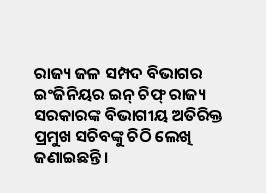ରାଜ୍ୟ ଜଳ ସମ୍ପଦ ବିଭାଗର ଇଂଜିନିୟର ଇନ୍ ଚିଫ୍ ରାଜ୍ୟ ସରକାରଙ୍କ ବିଭାଗୀୟ ଅତିରିକ୍ତ ପ୍ରମୁଖ ସଚିବଙ୍କୁ ଚିଠି ଲେଖି ଜଣାଇଛନ୍ତି ।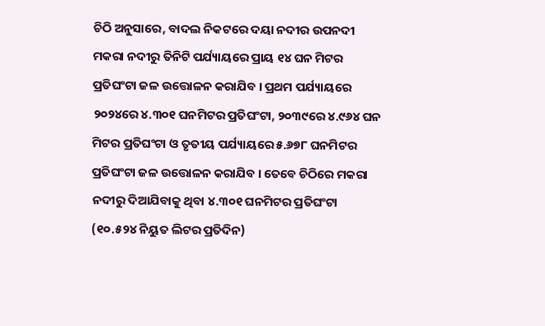ଚିଠି ଅନୁସାରେ, ବାଦଲ ନିକଟରେ ଦୟା ନଦୀର ଉପନଦୀ ମକରା ନଦୀରୁ ତିନିଟି ପର୍ଯ୍ୟାୟରେ ପ୍ରାୟ ୧୪ ଘନ ମିଟର ପ୍ରତିଘଂଟା ଜଳ ଉତ୍ତୋଳନ କରାଯିବ । ପ୍ରଥମ ପର୍ଯ୍ୟାୟରେ ୨୦୨୪ରେ ୪.୩୦୧ ଘନମିଟର ପ୍ରତିଘଂଟା, ୨୦୩୯ରେ ୪.୯୬୪ ଘନ ମିଟର ପ୍ରତିଘଂଟା ଓ ତୃତୀୟ ପର୍ଯ୍ୟାୟରେ ୫.୬୭୮ ଘନମିଟର ପ୍ରତିଘଂଟା ଜଳ ଉତ୍ତୋଳନ କରାଯିବ । ତେବେ ଚିଠିରେ ମକରା ନଦୀରୁ ଦିଆଯିବାକୁ ଥିବା ୪.୩୦୧ ଘନମିଟର ପ୍ରତିଘଂଟା (୧୦.୫୨୪ ନିୟୁତ ଲିଟର ପ୍ରତିଦିନ)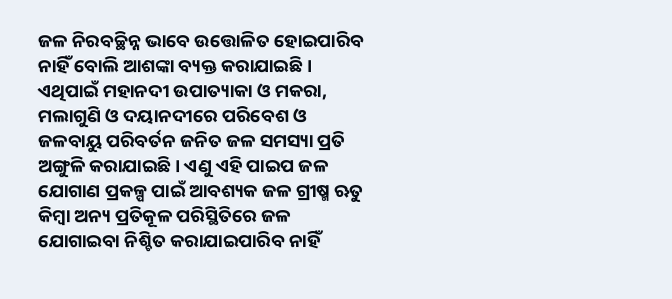ଜଳ ନିରବଚ୍ଛିନ୍ନ ଭାବେ ଉତ୍ତୋଳିତ ହୋଇପାରିବ ନାହିଁ ବୋଲି ଆଶଙ୍କା ବ୍ୟକ୍ତ କରାଯାଇଛି । ଏଥିପାଇଁ ମହାନଦୀ ଉପାତ୍ୟାକା ଓ ମକରା, ମଲାଗୁଣି ଓ ଦୟାନଦୀରେ ପରିବେଶ ଓ ଜଳବାୟୁ ପରିବର୍ତନ ଜନିତ ଜଳ ସମସ୍ୟା ପ୍ରତି ଅଙ୍ଗୁଳି କରାଯାଇଛି । ଏଣୁ ଏହି ପାଇପ ଜଳ ଯୋଗାଣ ପ୍ରକଳ୍ପ ପାଇଁ ଆବଶ୍ୟକ ଜଳ ଗ୍ରୀଷ୍ମ ଋତୁ କିମ୍ବା ଅନ୍ୟ ପ୍ରତିକୂଳ ପରିସ୍ଥିତିରେ ଜଳ ଯୋଗାଇବା ନିଶ୍ଚିତ କରାଯାଇପାରିବ ନାହିଁ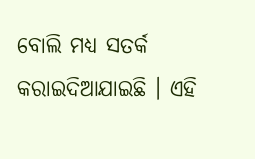ବୋଲି ମଧ୍ୟ ସତର୍କ କରାଇଦିଆଯାଇଛି । ଏହି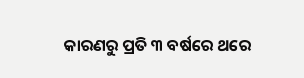କାରଣରୁ ପ୍ରତି ୩ ବର୍ଷରେ ଥରେ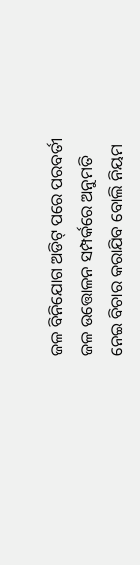ଜଳ ବିନିଯୋଗ ଅଡିଟ୍ ପରେ ପରବର୍ତୀ ଜଳ ଉତ୍ତୋଳନ ସମ୍ପର୍କରେ ଅନୁମତି ନେଇ ବିଚାର କରାଯିବ ବୋଲି ନିୟମ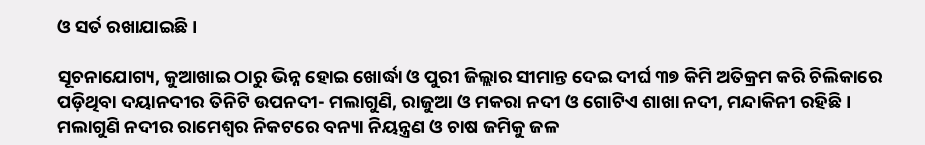ଓ ସର୍ତ ରଖାଯାଇଛି ।

ସୂଚନାଯୋଗ୍ୟ, କୁଆଖାଇ ଠାରୁ ଭିନ୍ନ ହୋଇ ଖୋର୍ଦ୍ଧା ଓ ପୁରୀ ଜିଲ୍ଲାର ସୀମାନ୍ତ ଦେଇ ଦୀର୍ଘ ୩୭ କିମି ଅତିକ୍ରମ କରି ଚିଲିକାରେ ପଡ଼ିଥିବା ଦୟାନଦୀର ତିନିଟି ଉପନଦୀ- ମଲାଗୁଣି, ରାଜୁଆ ଓ ମକରା ନଦୀ ଓ ଗୋଟିଏ ଶାଖା ନଦୀ, ମନ୍ଦାକିନୀ ରହିଛି । ମଲାଗୁଣି ନଦୀର ରାମେଶ୍ୱର ନିକଟରେ ବନ୍ୟା ନିୟନ୍ତ୍ରଣ ଓ ଚାଷ ଜମିକୁ ଜଳ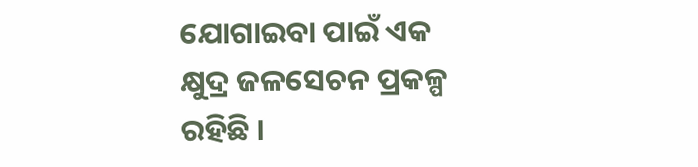ଯୋଗାଇବା ପାଇଁ ଏକ କ୍ଷୁଦ୍ର ଜଳସେଚନ ପ୍ରକଳ୍ପ ରହିଛି ।